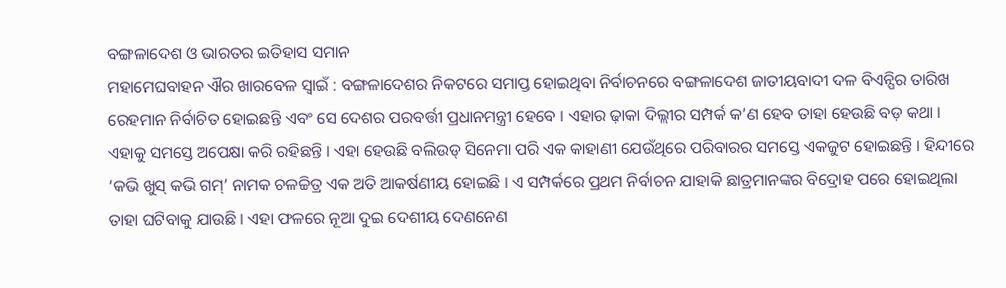ବଙ୍ଗଳାଦେଶ ଓ ଭାରତର ଇତିହାସ ସମାନ
ମହାମେଘବାହନ ଐର ଖାରବେଳ ସ୍ୱାଇଁ : ବଙ୍ଗଳାଦେଶର ନିକଟରେ ସମାପ୍ତ ହୋଇଥିବା ନିର୍ବାଚନରେ ବଙ୍ଗଳାଦେଶ ଜାତୀୟବାଦୀ ଦଳ ବିଏନ୍ପିର ତାରିଖ ରେହମାନ ନିର୍ବାଚିତ ହୋଇଛନ୍ତି ଏବଂ ସେ ଦେଶର ପରବର୍ତ୍ତୀ ପ୍ରଧାନମନ୍ତ୍ରୀ ହେବେ । ଏହାର ଢ଼ାକା ଦିଲ୍ଲୀର ସମ୍ପର୍କ କ’ଣ ହେବ ତାହା ହେଉଛି ବଡ଼ କଥା । ଏହାକୁ ସମସ୍ତେ ଅପେକ୍ଷା କରି ରହିଛନ୍ତି । ଏହା ହେଉଛି ବଲିଉଡ୍ ସିନେମା ପରି ଏକ କାହାଣୀ ଯେଉଁଥିରେ ପରିବାରର ସମସ୍ତେ ଏକଜୁଟ ହୋଇଛନ୍ତି । ହିନ୍ଦୀରେ ‘କଭି ଖୁସ୍ କଭି ଗମ୍’ ନାମକ ଚଳଚ୍ଚିତ୍ର ଏକ ଅତି ଆକର୍ଷଣୀୟ ହୋଇଛି । ଏ ସମ୍ପର୍କରେ ପ୍ରଥମ ନିର୍ବାଚନ ଯାହାକି ଛାତ୍ରମାନଙ୍କର ବିଦ୍ରୋହ ପରେ ହୋଇଥିଲା ତାହା ଘଟିବାକୁ ଯାଉଛି । ଏହା ଫଳରେ ନୂଆ ଦୁଇ ଦେଶୀୟ ଦେଣନେଣ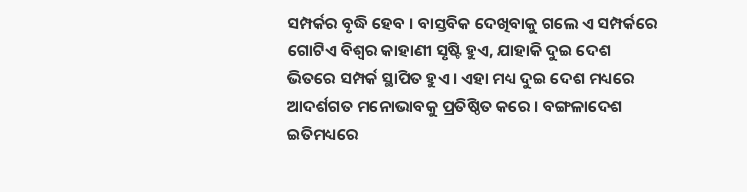ସମ୍ପର୍କର ବୃଦ୍ଧି ହେବ । ବାସ୍ତବିକ ଦେଖିବାକୁ ଗଲେ ଏ ସମ୍ପର୍କରେ ଗୋଟିଏ ବିଶ୍ୱର କାହାଣୀ ସୃଷ୍ଟି ହୁଏ, ଯାହାକି ଦୁଇ ଦେଶ ଭିତରେ ସମ୍ପର୍କ ସ୍ଥାପିତ ହୁଏ । ଏହା ମଧ୍ୟ ଦୁଇ ଦେଶ ମଧ୍ୟରେ ଆଦର୍ଶଗତ ମନୋଭାବକୁ ପ୍ରତିଷ୍ଠିତ କରେ । ବଙ୍ଗଳାଦେଶ ଇତିମଧ୍ୟରେ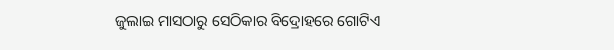ଜୁଲାଇ ମାସଠାରୁ ସେଠିକାର ବିଦ୍ରୋହରେ ଗୋଟିଏ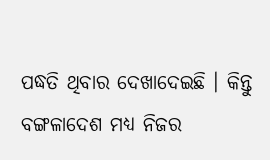ପଦ୍ଧତି ଥିବାର ଦେଖାଦେଇଛି । କିନ୍ତୁ ବଙ୍ଗଳାଦେଶ ମଧ୍ୟ ନିଜର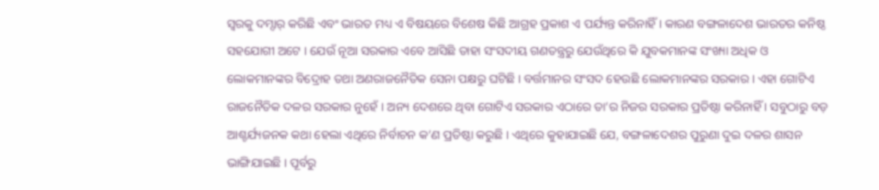ସ୍ୱରକୁ ଦମ୍ଦାର୍ କରିଛି ଏବଂ ଭାରତ ମଧ୍ୟ ଏ ବିଷୟରେ ବିଶେଷ କିଛି ଆଗ୍ରହ ପ୍ରକାଶ ଏ ପର୍ଯ୍ୟନ୍ତ କରିନାହିଁ । କାରଣ ବଙ୍ଗଳାଦେଶ ଭାରତର କନିଷ୍ଠ ସହଯୋଗୀ ଅଟେ । ଯେଉଁ ନୂଆ ସରକାର ଏବେ ଆସିଛି ତାହା ସଂସଦୀୟ ଗଣତନ୍ତ୍ରରୁ ଯେଉଁଥିରେ କି ଯୁବକମାନଙ୍କ ସଂଖ୍ୟା ଅଧିକ ଓ ଲୋକମାନଙ୍କର ବିଦ୍ରୋହ ତଥା ଅଣରାଜନୈତିକ ସେନା ପକ୍ଷରୁ ଘଟିଛି । ବର୍ତ୍ତମାନର ସଂସଦ ହେଉଛି ଲୋକମାନଙ୍କର ସରକାର । ଏହା ଗୋଟିଏ ରାଜନୈତିକ ଦଳର ସରକାର ନୁହେଁ । ଅନ୍ୟ ଦେଶରେ ଥିବା ଗୋଟିଏ ସରକାର ଏଠାରେ ତା’ର ନିଜର ସରକାର ପ୍ରତିଷ୍ଠା କରିନାହିଁ । ସବୁଠାରୁ ବଡ଼ ଆଶ୍ଚର୍ଯ୍ୟଜନକ କଥା ହେଲା ଏଥିରେ ନିର୍ବାଚନ କ’ଣ ପ୍ରତିଷ୍ଠା କରୁଛି । ଏଥିରେ କୁହାଯାଇଛି ଯେ, ବଙ୍ଗଳାଦେଶର ପୁରୁଣା ଦୁଇ ଦଳର ଶାସନ ଭାଙ୍ଗିଯାଇଛି । ପୂର୍ବରୁ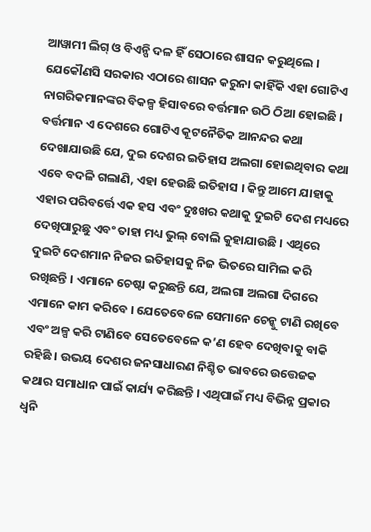ଆୱାମୀ ଲିଗ୍ ଓ ବିଏନ୍ପି ଦଳ ହିଁ ସେଠାରେ ଶାସନ କରୁଥିଲେ । ଯେକୌଣସି ସରକାର ଏଠାରେ ଶାସନ କରୁନା କାହିଁକି ଏହା ଗୋଟିଏ ନାଗରିକମାନଙ୍କର ବିକଳ୍ପ ହିସାବରେ ବର୍ତ୍ତମାନ ଉଠି ଠିଆ ହୋଇଛି । ବର୍ତ୍ତମାନ ଏ ଦେଶରେ ଗୋଟିଏ କୂଟନୈତିକ ଆନନ୍ଦର କଥା ଦେଖାଯାଉଛି ଯେ, ଦୁଇ ଦେଶର ଇତିହାସ ଅଲଗା ହୋଇଥିବାର କଥା ଏବେ ବଦଳି ଗଲାଣି, ଏହା ହେଉଛି ଇତିହାସ । କିନ୍ତୁ ଆମେ ଯାହାକୁ ଏହାର ପରିବର୍ତ୍ତେ ଏକ ହସ ଏବଂ ଦୁଃଖର କଥାକୁ ଦୁଇଟି ଦେଶ ମଧ୍ୟରେ ଦେଖିପାରୁଛୁ ଏବଂ ତାହା ମଧ୍ୟ ଭୁଲ୍ ବୋଲି କୁହାଯାଉଛି । ଏଥିରେ ଦୁଇଟି ଦେଶମାନ ନିଜର ଇତିହାସକୁ ନିଜ ଭିତରେ ସାମିଲ କରି ରଖିଛନ୍ତି । ଏମାନେ ଚେଷ୍ଟା କରୁଛନ୍ତି ଯେ, ଅଲଗା ଅଲଗା ଦିଗରେ ଏମାନେ କାମ କରିବେ । ଯେତେବେଳେ ସେମାନେ ଚେନ୍କୁ ଟାଣି ରଖିବେ ଏବଂ ଅଳ୍ପ କରି ଟାଣିବେ ସେତେବେଳେ କ’ଣ ହେବ ଦେଖିବାକୁ ବାକି ରହିଛି । ଉଭୟ ଦେଶର ଜନସାଧାରଣ ନିଶ୍ଚିତ ଭାବରେ ଉତ୍ତେଜକ କଥାର ସମାଧାନ ପାଇଁ କାର୍ଯ୍ୟ କରିଛନ୍ତି । ଏଥିପାଇଁ ମଧ୍ୟ ବିଭିନ୍ନ ପ୍ରକାର ଧ୍ୱନି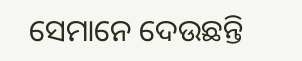ସେମାନେ ଦେଉଛନ୍ତି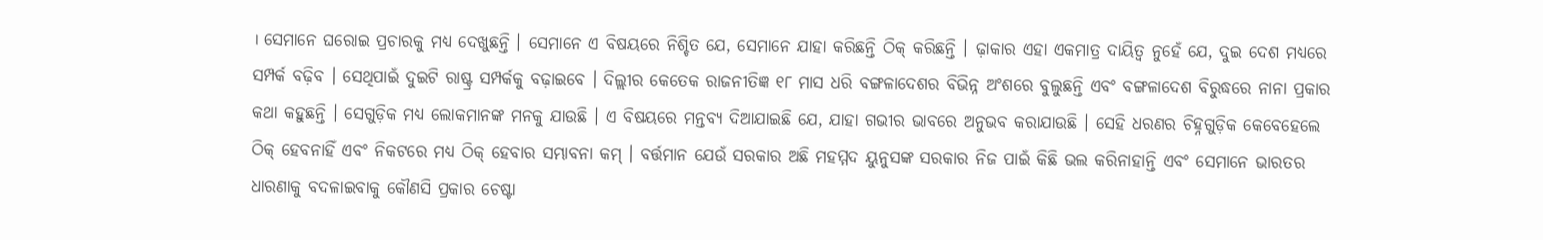। ସେମାନେ ଘରୋଇ ପ୍ରଚାରକୁ ମଧ୍ୟ ଦେଖୁଛନ୍ତି । ସେମାନେ ଏ ବିଷୟରେ ନିଶ୍ଚିତ ଯେ, ସେମାନେ ଯାହା କରିଛନ୍ତି ଠିକ୍ କରିଛନ୍ତି । ଢ଼ାକାର ଏହା ଏକମାତ୍ର ଦାୟିତ୍ୱ ନୁହେଁ ଯେ, ଦୁଇ ଦେଶ ମଧ୍ୟରେ ସମ୍ପର୍କ ବଢ଼ିବ । ସେଥିପାଇଁ ଦୁଇଟି ରାଷ୍ଟ୍ର ସମ୍ପର୍କକୁ ବଢ଼ାଇବେ । ଦିଲ୍ଲୀର କେତେକ ରାଜନୀତିଜ୍ଞ ୧୮ ମାସ ଧରି ବଙ୍ଗଳାଦେଶର ବିଭିନ୍ନ ଅଂଶରେ ବୁଲୁଛନ୍ତି ଏବଂ ବଙ୍ଗଳାଦେଶ ବିରୁଦ୍ଧରେ ନାନା ପ୍ରକାର କଥା କହୁଛନ୍ତି । ସେଗୁଡ଼ିକ ମଧ୍ୟ ଲୋକମାନଙ୍କ ମନକୁ ଯାଉଛି । ଏ ବିଷୟରେ ମନ୍ତବ୍ୟ ଦିଆଯାଇଛି ଯେ, ଯାହା ଗଭୀର ଭାବରେ ଅନୁଭବ କରାଯାଉଛି । ସେହି ଧରଣର ଚିହ୍ନଗୁଡ଼ିକ କେବେହେଲେ ଠିକ୍ ହେବନାହିଁ ଏବଂ ନିକଟରେ ମଧ୍ୟ ଠିକ୍ ହେବାର ସମ୍ଭାବନା କମ୍ । ବର୍ତ୍ତମାନ ଯେଉଁ ସରକାର ଅଛି ମହମ୍ମଦ ୟୁନୁସଙ୍କ ସରକାର ନିଜ ପାଇଁ କିଛି ଭଲ କରିନାହାନ୍ତି ଏବଂ ସେମାନେ ଭାରତର ଧାରଣାକୁ ବଦଳାଇବାକୁ କୌଣସି ପ୍ରକାର ଚେଷ୍ଟା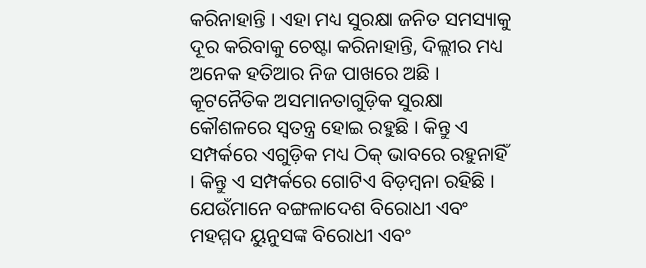କରିନାହାନ୍ତି । ଏହା ମଧ୍ୟ ସୁରକ୍ଷା ଜନିତ ସମସ୍ୟାକୁ ଦୂର କରିବାକୁ ଚେଷ୍ଟା କରିନାହାନ୍ତି, ଦିଲ୍ଲୀର ମଧ୍ୟ ଅନେକ ହତିଆର ନିଜ ପାଖରେ ଅଛି । କୂଟନୈତିକ ଅସମାନତାଗୁଡ଼ିକ ସୁରକ୍ଷା କୌଶଳରେ ସ୍ୱତନ୍ତ୍ର ହୋଇ ରହୁଛି । କିନ୍ତୁ ଏ ସମ୍ପର୍କରେ ଏଗୁଡ଼ିକ ମଧ୍ୟ ଠିକ୍ ଭାବରେ ରହୁନାହିଁ । କିନ୍ତୁ ଏ ସମ୍ପର୍କରେ ଗୋଟିଏ ବିଡ଼ମ୍ବନା ରହିଛି । ଯେଉଁମାନେ ବଙ୍ଗଳାଦେଶ ବିରୋଧୀ ଏବଂ ମହମ୍ମଦ ୟୁନୁସଙ୍କ ବିରୋଧୀ ଏବଂ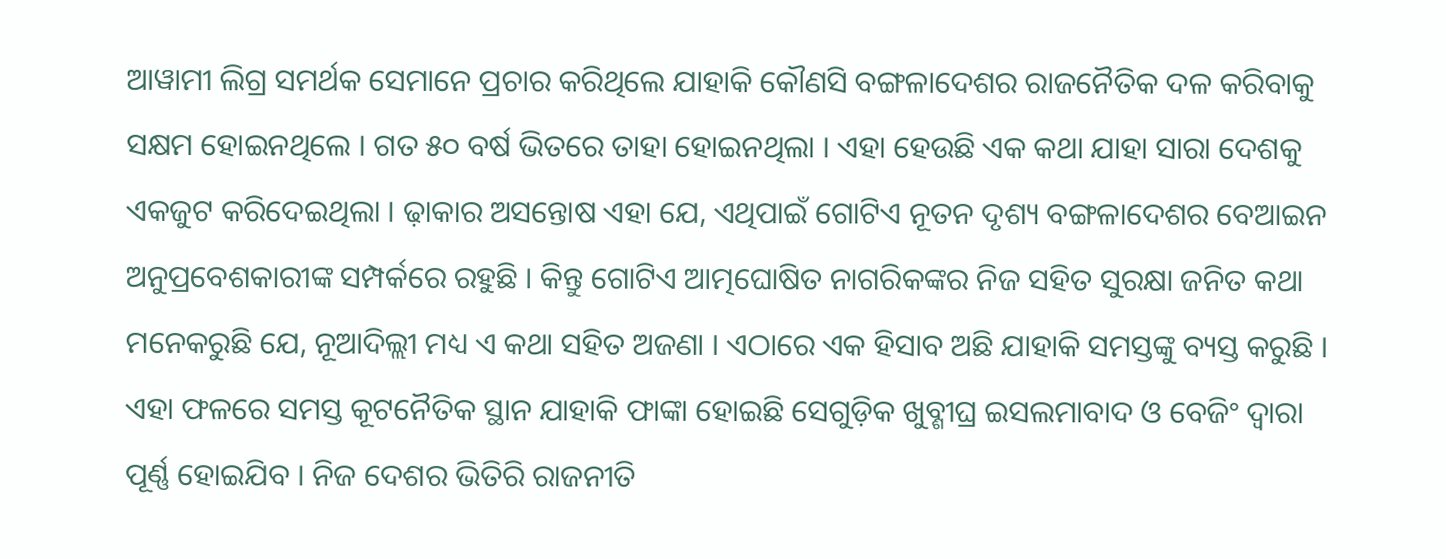ଆୱାମୀ ଲିଗ୍ର ସମର୍ଥକ ସେମାନେ ପ୍ରଚାର କରିଥିଲେ ଯାହାକି କୌଣସି ବଙ୍ଗଳାଦେଶର ରାଜନୈତିକ ଦଳ କରିବାକୁ ସକ୍ଷମ ହୋଇନଥିଲେ । ଗତ ୫୦ ବର୍ଷ ଭିତରେ ତାହା ହୋଇନଥିଲା । ଏହା ହେଉଛି ଏକ କଥା ଯାହା ସାରା ଦେଶକୁ ଏକଜୁଟ କରିଦେଇଥିଲା । ଢ଼ାକାର ଅସନ୍ତୋଷ ଏହା ଯେ, ଏଥିପାଇଁ ଗୋଟିଏ ନୂତନ ଦୃଶ୍ୟ ବଙ୍ଗଳାଦେଶର ବେଆଇନ ଅନୁପ୍ରବେଶକାରୀଙ୍କ ସମ୍ପର୍କରେ ରହୁଛି । କିନ୍ତୁ ଗୋଟିଏ ଆତ୍ମଘୋଷିତ ନାଗରିକଙ୍କର ନିଜ ସହିତ ସୁରକ୍ଷା ଜନିତ କଥା ମନେକରୁଛି ଯେ, ନୂଆଦିଲ୍ଲୀ ମଧ୍ୟ ଏ କଥା ସହିତ ଅଜଣା । ଏଠାରେ ଏକ ହିସାବ ଅଛି ଯାହାକି ସମସ୍ତଙ୍କୁ ବ୍ୟସ୍ତ କରୁଛି । ଏହା ଫଳରେ ସମସ୍ତ କୂଟନୈତିକ ସ୍ଥାନ ଯାହାକି ଫାଙ୍କା ହୋଇଛି ସେଗୁଡ଼ିକ ଖୁବ୍ଶୀଘ୍ର ଇସଲମାବାଦ ଓ ବେଜିଂ ଦ୍ୱାରା ପୂର୍ଣ୍ଣ ହୋଇଯିବ । ନିଜ ଦେଶର ଭିତିରି ରାଜନୀତି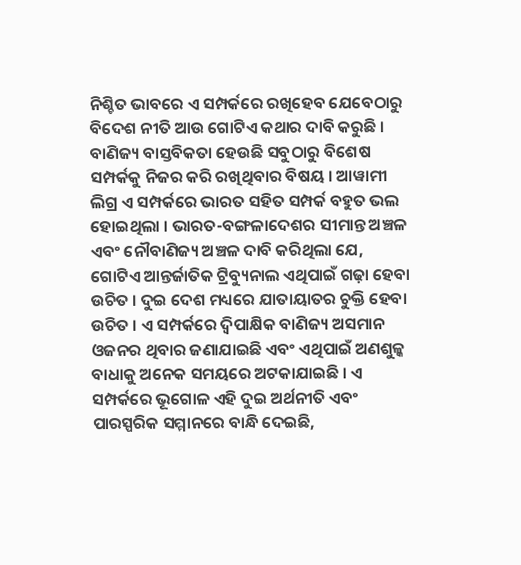ନିଶ୍ଚିତ ଭାବରେ ଏ ସମ୍ପର୍କରେ ରଖିହେବ ଯେବେଠାରୁ ବିଦେଶ ନୀତି ଆଉ ଗୋଟିଏ କଥାର ଦାବି କରୁଛି ।
ବାଣିଜ୍ୟ ବାସ୍ତବିକତା ହେଉଛି ସବୁଠାରୁ ବିଶେଷ ସମ୍ପର୍କକୁ ନିଜର କରି ରଖିଥିବାର ବିଷୟ । ଆୱାମୀ ଲିଗ୍ର ଏ ସମ୍ପର୍କରେ ଭାରତ ସହିତ ସମ୍ପର୍କ ବହୁତ ଭଲ ହୋଇଥିଲା । ଭାରତ-ବଙ୍ଗଳାଦେଶର ସୀମାନ୍ତ ଅଞ୍ଚଳ ଏବଂ ନୌବାଣିଜ୍ୟ ଅଞ୍ଚଳ ଦାବି କରିଥିଲା ଯେ, ଗୋଟିଏ ଆନ୍ତର୍ଜାତିକ ଟ୍ରିବ୍ୟୁନାଲ ଏଥିପାଇଁ ଗଢ଼ା ହେବା ଉଚିତ । ଦୁଇ ଦେଶ ମଧ୍ୟରେ ଯାତାୟାତର ଚୁକ୍ତି ହେବା ଉଚିତ । ଏ ସମ୍ପର୍କରେ ଦ୍ୱିପାକ୍ଷିକ ବାଣିଜ୍ୟ ଅସମାନ ଓଜନର ଥିବାର ଜଣାଯାଇଛି ଏବଂ ଏଥିପାଇଁ ଅଣଶୁଳ୍କ ବାଧାକୁ ଅନେକ ସମୟରେ ଅଟକାଯାଇଛି । ଏ ସମ୍ପର୍କରେ ଭୂଗୋଳ ଏହି ଦୁଇ ଅର୍ଥନୀତି ଏବଂ ପାରସ୍ପରିକ ସମ୍ମାନରେ ବାନ୍ଧି ଦେଇଛି,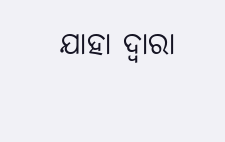ଯାହା ଦ୍ୱାରା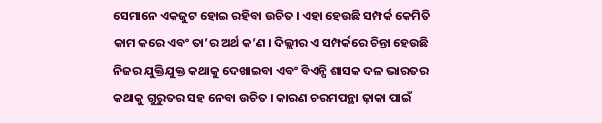ସେମାନେ ଏକଜୁଟ ହୋଇ ରହିବା ଉଚିତ । ଏହା ହେଉଛି ସମ୍ପର୍କ କେମିତି କାମ କରେ ଏବଂ ତା’ର ଅର୍ଥ କ’ଣ । ଦିଲ୍ଲୀର ଏ ସମ୍ପର୍କରେ ଚିନ୍ତା ହେଉଛି ନିଜର ଯୁକ୍ତିଯୁକ୍ତ କଥାକୁ ଦେଖାଇବା ଏବଂ ବିଏନ୍ପି ଶାସକ ଦଳ ଭାରତର କଥାକୁ ଗୁରୁତର ସହ ନେବା ଉଚିତ । କାରଣ ଚରମପନ୍ଥା ଢ଼ାକା ପାଇଁ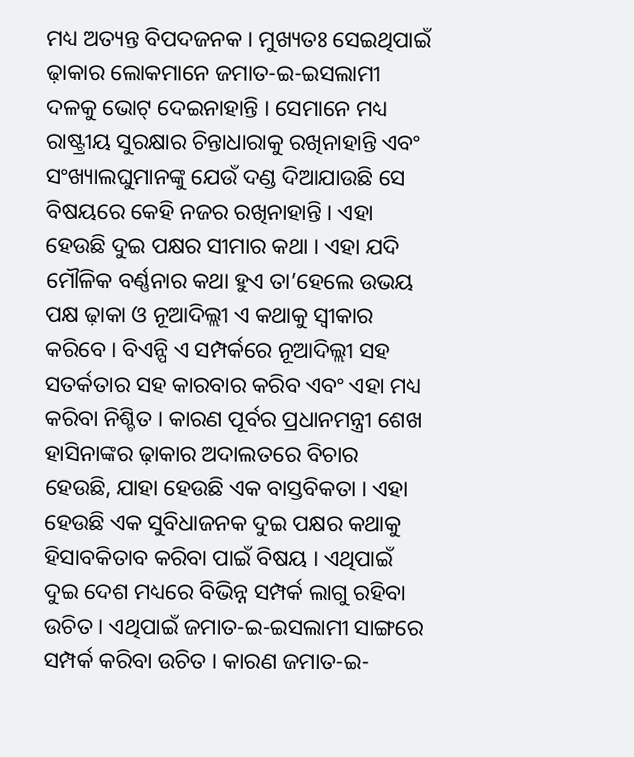ମଧ୍ୟ ଅତ୍ୟନ୍ତ ବିପଦଜନକ । ମୁଖ୍ୟତଃ ସେଇଥିପାଇଁ ଢ଼ାକାର ଲୋକମାନେ ଜମାତ-ଇ-ଇସଲାମୀ ଦଳକୁ ଭୋଟ୍ ଦେଇନାହାନ୍ତି । ସେମାନେ ମଧ୍ୟ ରାଷ୍ଟ୍ରୀୟ ସୁରକ୍ଷାର ଚିନ୍ତାଧାରାକୁ ରଖିନାହାନ୍ତି ଏବଂ ସଂଖ୍ୟାଲଘୁମାନଙ୍କୁ ଯେଉଁ ଦଣ୍ଡ ଦିଆଯାଉଛି ସେ ବିଷୟରେ କେହି ନଜର ରଖିନାହାନ୍ତି । ଏହା ହେଉଛି ଦୁଇ ପକ୍ଷର ସୀମାର କଥା । ଏହା ଯଦି ମୌଳିକ ବର୍ଣ୍ଣନାର କଥା ହୁଏ ତା’ହେଲେ ଉଭୟ ପକ୍ଷ ଢ଼ାକା ଓ ନୂଆଦିଲ୍ଲୀ ଏ କଥାକୁ ସ୍ୱୀକାର କରିବେ । ବିଏନ୍ପି ଏ ସମ୍ପର୍କରେ ନୂଆଦିଲ୍ଲୀ ସହ ସତର୍କତାର ସହ କାରବାର କରିବ ଏବଂ ଏହା ମଧ୍ୟ କରିବା ନିଶ୍ଚିତ । କାରଣ ପୂର୍ବର ପ୍ରଧାନମନ୍ତ୍ରୀ ଶେଖ ହାସିନାଙ୍କର ଢ଼ାକାର ଅଦାଲତରେ ବିଚାର ହେଉଛି, ଯାହା ହେଉଛି ଏକ ବାସ୍ତବିକତା । ଏହା ହେଉଛି ଏକ ସୁବିଧାଜନକ ଦୁଇ ପକ୍ଷର କଥାକୁ ହିସାବକିତାବ କରିବା ପାଇଁ ବିଷୟ । ଏଥିପାଇଁ ଦୁଇ ଦେଶ ମଧ୍ୟରେ ବିଭିନ୍ନ ସମ୍ପର୍କ ଲାଗୁ ରହିବା ଉଚିତ । ଏଥିପାଇଁ ଜମାତ-ଇ-ଇସଲାମୀ ସାଙ୍ଗରେ ସମ୍ପର୍କ କରିବା ଉଚିତ । କାରଣ ଜମାତ-ଇ-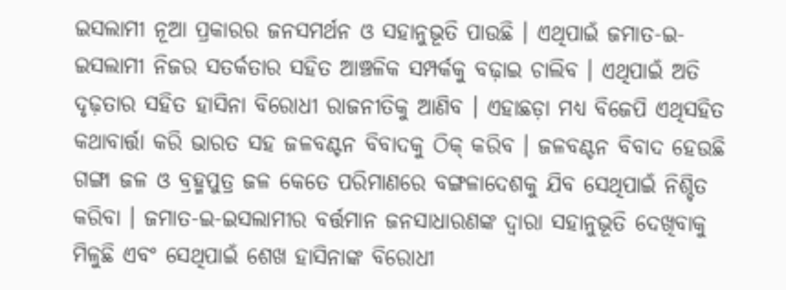ଇସଲାମୀ ନୂଆ ପ୍ରକାରର ଜନସମର୍ଥନ ଓ ସହାନୁଭୂତି ପାଉଛି । ଏଥିପାଇଁ ଜମାତ-ଇ-ଇସଲାମୀ ନିଜର ସତର୍କତାର ସହିତ ଆଞ୍ଚଳିକ ସମ୍ପର୍କକୁ ବଢ଼ାଇ ଚାଲିବ । ଏଥିପାଇଁ ଅତି ଦୃଢ଼ତାର ସହିତ ହାସିନା ବିରୋଧୀ ରାଜନୀତିକୁ ଆଣିବ । ଏହାଛଡ଼ା ମଧ୍ୟ ବିଜେପି ଏଥିସହିତ କଥାବାର୍ତ୍ତା କରି ଭାରତ ସହ ଜଳବଣ୍ଟନ ବିବାଦକୁ ଠିକ୍ କରିବ । ଜଳବଣ୍ଟନ ବିବାଦ ହେଉଛି ଗଙ୍ଗା ଜଳ ଓ ବ୍ରହ୍ମପୁତ୍ର ଜଳ କେତେ ପରିମାଣରେ ବଙ୍ଗଳାଦେଶକୁ ଯିବ ସେଥିପାଇଁ ନିଶ୍ଚିତ କରିବା । ଜମାତ-ଇ-ଇସଲାମୀର ବର୍ତ୍ତମାନ ଜନସାଧାରଣଙ୍କ ଦ୍ୱାରା ସହାନୁଭୂତି ଦେଖିବାକୁ ମିଳୁଛି ଏବଂ ସେଥିପାଇଁ ଶେଖ ହାସିନାଙ୍କ ବିରୋଧୀ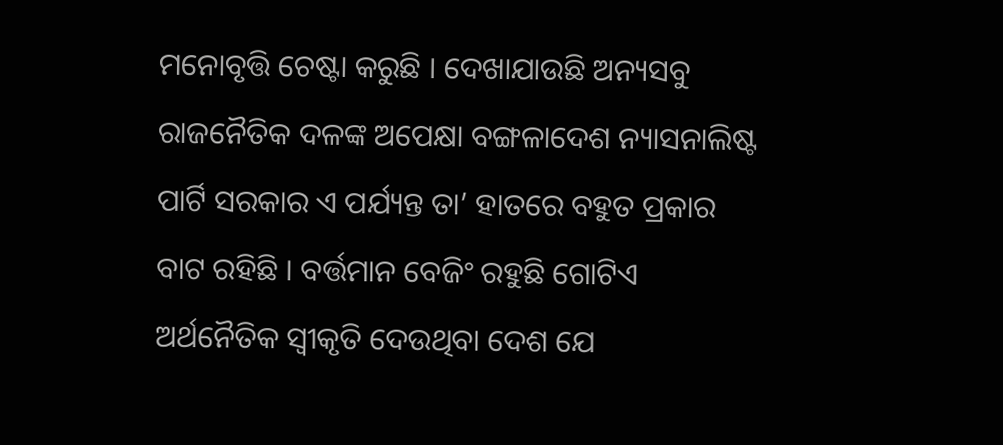ମନୋବୃତ୍ତି ଚେଷ୍ଟା କରୁଛି । ଦେଖାଯାଉଛି ଅନ୍ୟସବୁ ରାଜନୈତିକ ଦଳଙ୍କ ଅପେକ୍ଷା ବଙ୍ଗଳାଦେଶ ନ୍ୟାସନାଲିଷ୍ଟ ପାର୍ଟି ସରକାର ଏ ପର୍ଯ୍ୟନ୍ତ ତା’ ହାତରେ ବହୁତ ପ୍ରକାର ବାଟ ରହିଛି । ବର୍ତ୍ତମାନ ବେଜିଂ ରହୁଛି ଗୋଟିଏ ଅର୍ଥନୈତିକ ସ୍ୱୀକୃତି ଦେଉଥିବା ଦେଶ ଯେ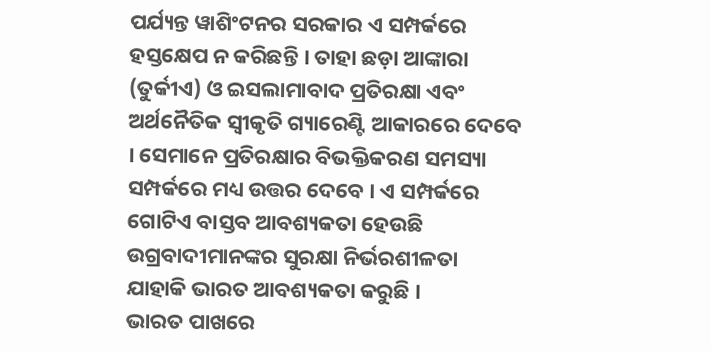ପର୍ଯ୍ୟନ୍ତ ୱାଶିଂଟନର ସରକାର ଏ ସମ୍ପର୍କରେ ହସ୍ତକ୍ଷେପ ନ କରିଛନ୍ତି । ତାହା ଛଡ଼ା ଆଙ୍କାରା (ତୁର୍କୀଏ) ଓ ଇସଲାମାବାଦ ପ୍ରତିରକ୍ଷା ଏବଂ ଅର୍ଥନୈତିକ ସ୍ୱୀକୃତି ଗ୍ୟାରେଣ୍ଟି ଆକାରରେ ଦେବେ । ସେମାନେ ପ୍ରତିରକ୍ଷାର ବିଭକ୍ତିକରଣ ସମସ୍ୟା ସମ୍ପର୍କରେ ମଧ୍ୟ ଉତ୍ତର ଦେବେ । ଏ ସମ୍ପର୍କରେ ଗୋଟିଏ ବାସ୍ତବ ଆବଶ୍ୟକତା ହେଉଛି ଉଗ୍ରବାଦୀମାନଙ୍କର ସୁରକ୍ଷା ନିର୍ଭରଶୀଳତା ଯାହାକି ଭାରତ ଆବଶ୍ୟକତା କରୁଛି ।
ଭାରତ ପାଖରେ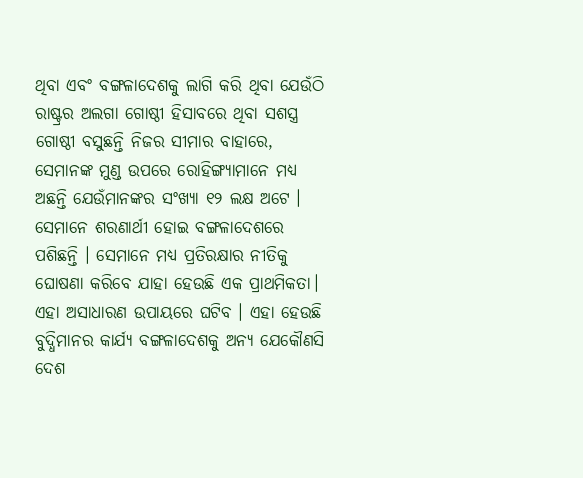ଥିବା ଏବଂ ବଙ୍ଗଳାଦେଶକୁ ଲାଗି କରି ଥିବା ଯେଉଁଠି ରାଷ୍ଟ୍ରର ଅଲଗା ଗୋଷ୍ଠୀ ହିସାବରେ ଥିବା ସଶସ୍ତ୍ର ଗୋଷ୍ଠୀ ବସୁଛନ୍ତି ନିଜର ସୀମାର ବାହାରେ, ସେମାନଙ୍କ ମୁଣ୍ଡ ଉପରେ ରୋହିଙ୍ଗ୍ୟାମାନେ ମଧ୍ୟ ଅଛନ୍ତି ଯେଉଁମାନଙ୍କର ସଂଖ୍ୟା ୧୨ ଲକ୍ଷ ଅଟେ । ସେମାନେ ଶରଣାର୍ଥୀ ହୋଇ ବଙ୍ଗଳାଦେଶରେ ପଶିଛନ୍ତି । ସେମାନେ ମଧ୍ୟ ପ୍ରତିରକ୍ଷାର ନୀତିକୁ ଘୋଷଣା କରିବେ ଯାହା ହେଉଛି ଏକ ପ୍ରାଥମିକତା। ଏହା ଅସାଧାରଣ ଉପାୟରେ ଘଟିବ । ଏହା ହେଉଛି ବୁଦ୍ଧିମାନର କାର୍ଯ୍ୟ ବଙ୍ଗଳାଦେଶକୁ ଅନ୍ୟ ଯେକୌଣସି ଦେଶ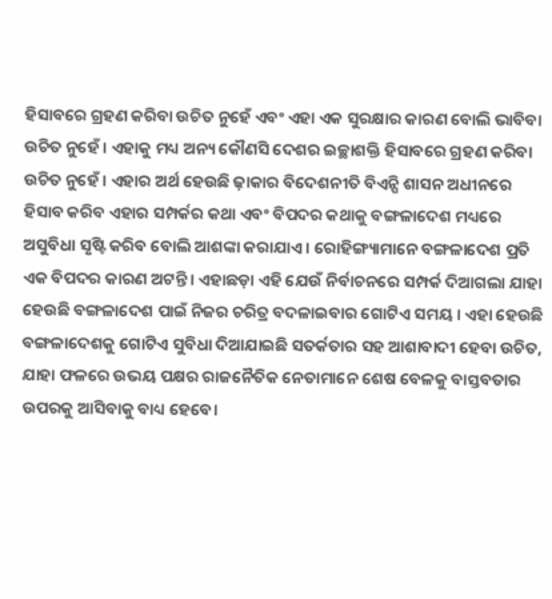ହିସାବରେ ଗ୍ରହଣ କରିବା ଉଚିତ ନୁହେଁ ଏବଂ ଏହା ଏକ ସୁରକ୍ଷାର କାରଣ ବୋଲି ଭାବିବା ଉଚିତ ନୁହେଁ । ଏହାକୁ ମଧ୍ୟ ଅନ୍ୟ କୌଣସି ଦେଶର ଇଚ୍ଛାଶକ୍ତି ହିସାବରେ ଗ୍ରହଣ କରିବା ଉଚିତ ନୁହେଁ । ଏହାର ଅର୍ଥ ହେଉଛି ଢ଼ାକାର ବିଦେଶନୀତି ବିଏନ୍ପି ଶାସନ ଅଧୀନରେ ହିସାବ କରିବ ଏହାର ସମ୍ପର୍କର କଥା ଏବଂ ବିପଦର କଥାକୁ ବଙ୍ଗଳାଦେଶ ମଧ୍ୟରେ ଅସୁବିଧା ସୃଷ୍ଟି କରିବ ବୋଲି ଆଶଙ୍କା କରାଯାଏ । ରୋହିଙ୍ଗ୍ୟାମାନେ ବଙ୍ଗଳାଦେଶ ପ୍ରତି ଏକ ବିପଦର କାରଣ ଅଟନ୍ତି । ଏହାଛଡ଼ା ଏହି ଯେଉଁ ନିର୍ବାଚନରେ ସମ୍ପର୍କ ଦିଆଗଲା ଯାହା ହେଉଛି ବଙ୍ଗଳାଦେଶ ପାଇଁ ନିଜର ଚରିତ୍ର ବଦଳାଇବାର ଗୋଟିଏ ସମୟ । ଏହା ହେଉଛି ବଙ୍ଗଳାଦେଶକୁ ଗୋଟିଏ ସୁବିଧା ଦିଆଯାଇଛି ସତର୍କତାର ସହ ଆଶାବାଦୀ ହେବା ଉଚିତ, ଯାହା ଫଳରେ ଉଭୟ ପକ୍ଷର ରାଜନୈତିକ ନେତାମାନେ ଶେଷ ବେଳକୁ ବାସ୍ତବତାର ଉପରକୁ ଆସିବାକୁ ବାଧ୍ୟ ହେବେ।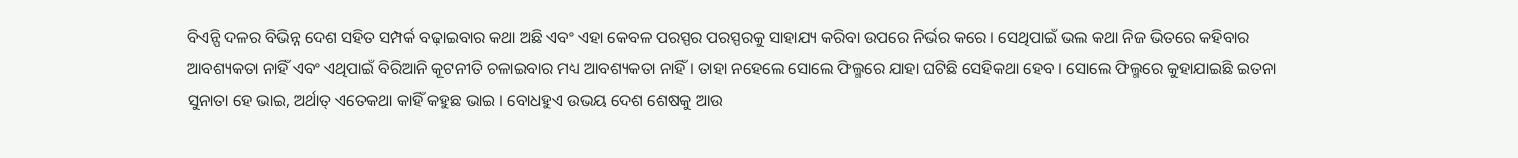ବିଏନ୍ପି ଦଳର ବିଭିନ୍ନ ଦେଶ ସହିତ ସମ୍ପର୍କ ବଢ଼ାଇବାର କଥା ଅଛି ଏବଂ ଏହା କେବଳ ପରସ୍ପର ପରସ୍ପରକୁ ସାହାଯ୍ୟ କରିବା ଉପରେ ନିର୍ଭର କରେ । ସେଥିପାଇଁ ଭଲ କଥା ନିଜ ଭିତରେ କହିବାର ଆବଶ୍ୟକତା ନାହିଁ ଏବଂ ଏଥିପାଇଁ ବିରିଆନି କୂଟନୀତି ଚଳାଇବାର ମଧ୍ୟ ଆବଶ୍ୟକତା ନାହିଁ । ତାହା ନହେଲେ ସୋଲେ ଫିଲ୍ମରେ ଯାହା ଘଟିଛି ସେହିକଥା ହେବ । ସୋଲେ ଫିଲ୍ମରେ କୁହାଯାଇଛି ଇତନା ସୁନାତା ହେ ଭାଇ, ଅର୍ଥାତ୍ ଏତେକଥା କାହିଁ କହୁଛ ଭାଇ । ବୋଧହୁଏ ଉଭୟ ଦେଶ ଶେଷକୁ ଆଉ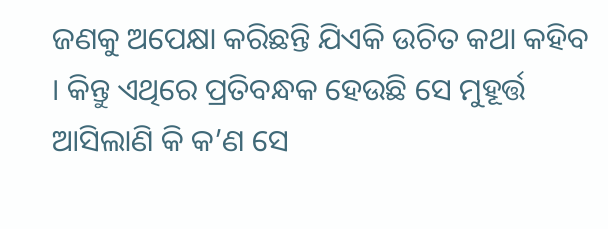ଜଣକୁ ଅପେକ୍ଷା କରିଛନ୍ତି ଯିଏକି ଉଚିତ କଥା କହିବ । କିନ୍ତୁ ଏଥିରେ ପ୍ରତିବନ୍ଧକ ହେଉଛି ସେ ମୁହୂର୍ତ୍ତ ଆସିଲାଣି କି କ’ଣ ସେ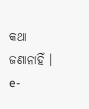କଥା ଜଣାନାହିଁ ।
e-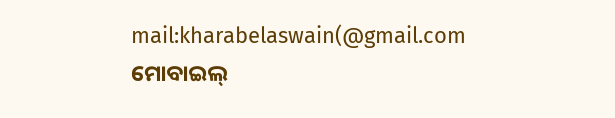mail:kharabelaswain(@gmail.com
ମୋବାଇଲ୍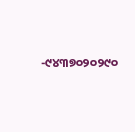-୯୪୩୭୦୨୦୨୯୦